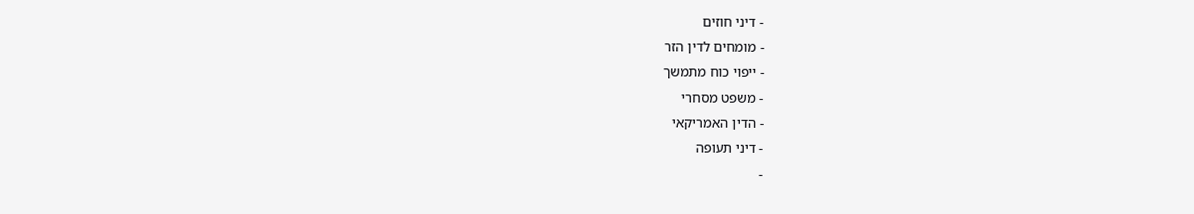- דיני חוזים
- מומחים לדין הזר
- ייפוי כוח מתמשך
- משפט מסחרי
- הדין האמריקאי
- דיני תעופה
-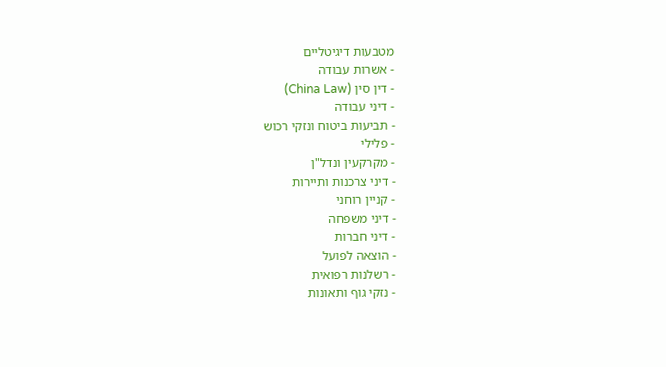מטבעות דיגיטליים
- אשרות עבודה
- דין סין (China Law)
- דיני עבודה
- תביעות ביטוח ונזקי רכוש
- פלילי
- מקרקעין ונדל"ן
- דיני צרכנות ותיירות
- קניין רוחני
- דיני משפחה
- דיני חברות
- הוצאה לפועל
- רשלנות רפואית
- נזקי גוף ותאונות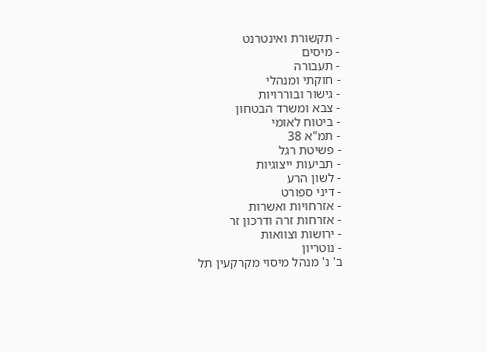- תקשורת ואינטרנט
- מיסים
- תעבורה
- חוקתי ומנהלי
- גישור ובוררויות
- צבא ומשרד הבטחון
- ביטוח לאומי
- תמ"א 38
- פשיטת רגל
- תביעות ייצוגיות
- לשון הרע
- דיני ספורט
- אזרחויות ואשרות
- אזרחות זרה ודרכון זר
- ירושות וצוואות
- נוטריון
ב' נ' מנהל מיסוי מקרקעין תל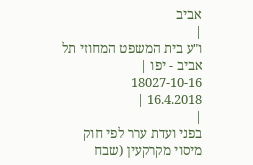אביב
|
ו"ע בית המשפט המחוזי תל אביב - יפו |
18027-10-16
16.4.2018 |
|
בפני ועדת ערר לפי חוק מיסוי מקרקעין (שבח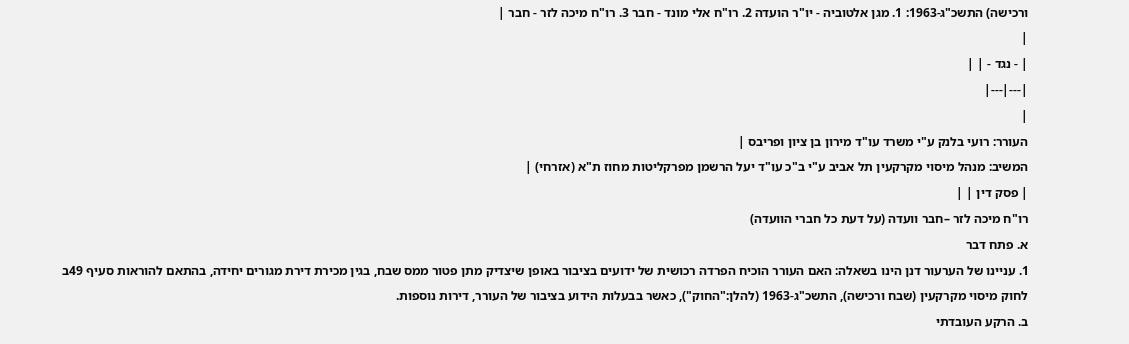ורכישה) התשכ"ג-1963: 1. מגן אלטוביה - יו"ר הועדה 2. רו"ח אלי מונד - חבר 3. רו"ח מיכה לזר - חבר |
|
| - נגד - | |
|---|---|
|
העורר: רועי בלנק ע"י משרד עו"ד מירון בן ציון ופריבס |
המשיב: מנהל מיסוי מקרקעין תל אביב ע"י ב"כ עו"ד יעל הרשמן מפרקליטות מחוז ת"א (אזרחי) |
| פסק דין | |
רו"ח מיכה לזר –חבר וועדה (על דעת כל חברי הוועדה)
א. פתח דבר
1. עניינו של הערעור דנן הינו בשאלה: האם העורר הוכיח הפרדה רכושית של ידועים בציבור באופן שיצדיק מתן פטור ממס שבח, בגין מכירת דירת מגורים יחידה, בהתאם להוראות סעיף 49ב לחוק מיסוי מקרקעין (שבח ורכישה), התשכ"ג-1963 (להלן:"החוק"), כאשר בבעלות הידוע בציבור של העורר, דירות נוספות.
ב. הרקע העובדתי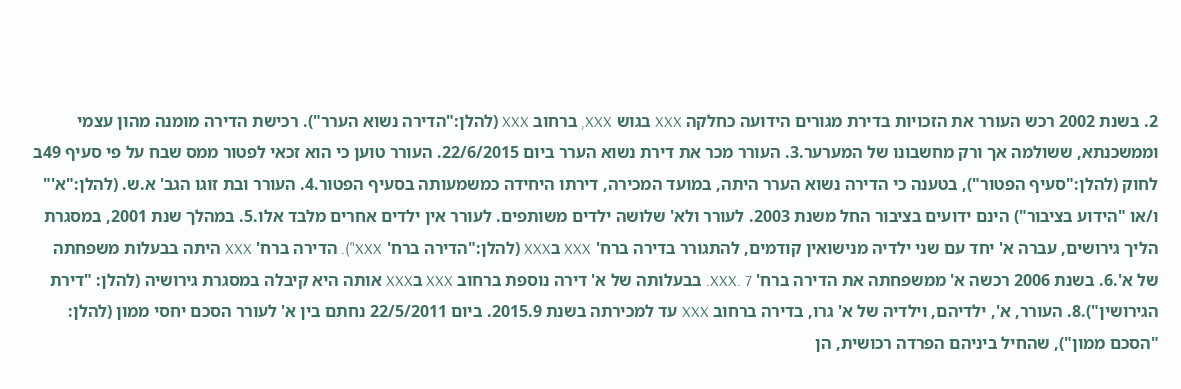2. בשנת 2002 רכש העורר את הזכויות בדירת מגורים הידועה כחלקה XXX בגוש XXX, ברחוב XXX (להלן:"הדירה נשוא הערר"). רכישת הדירה מומנה מהון עצמי וממשכנתא, ששולמה אך ורק מחשבונו של המערער.3. העורר מכר את דירת נשוא הערר ביום 22/6/2015. העורר טוען כי הוא זכאי לפטור ממס שבח על פי סעיף 49ב לחוק (להלן:"סעיף הפטור"), בטענה כי הדירה נשוא הערר היתה, במועד המכירה, דירתו היחידה כמשמעותה בסעיף הפטור.4. העורר ובת זוגו הגב' א.ש. (להלן:"א'" ו/או "הידוע בציבור") הינם ידועים בציבור החל משנת 2003. לעורר ולא' שלושה ילדים משותפים. לעורר אין ילדים אחרים מלבד אלו.5. במהלך שנת 2001, במסגרת הליך גירושים, עברה א' יחד עם שני ילדיה מנישואין קודמים, להתגורר בדירה ברח' XXX בXXX (להלן:"הדירה ברח' XXX"). הדירה ברח' XXX היתה בבעלות משפחתה של א'.6. בשנת 2006 רכשה א' ממשפחתה את הדירה ברח' XXX. 7. בבעלותה של א' דירה נוספת ברחוב XXX בXXX אותה היא קיבלה במסגרת גירושיה (להלן: "דירת הגירושין").8. העורר, א', ילדיהם, וילדיה של א' גרו, בדירה ברחוב XXX עד למכירתה בשנת 2015.9. ביום 22/5/2011 נחתם בין א' לעורר הסכם יחסי ממון (להלן: "הסכם ממון"), שהחיל ביניהם הפרדה רכושית, הן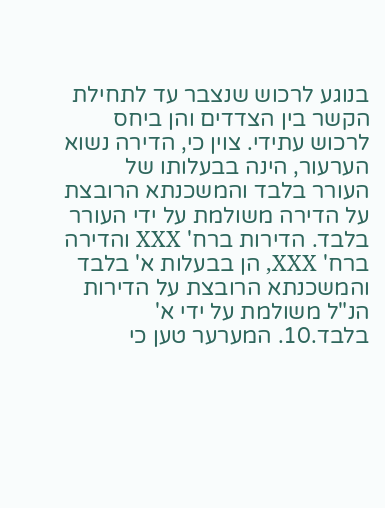בנוגע לרכוש שנצבר עד לתחילת הקשר בין הצדדים והן ביחס לרכוש עתידי. צוין כי, הדירה נשוא הערעור, הינה בבעלותו של העורר בלבד והמשכנתא הרובצת על הדירה משולמת על ידי העורר בלבד. הדירות ברח' XXX והדירה ברח' XXX, הן בבעלות א' בלבד והמשכנתא הרובצת על הדירות הנ"ל משולמת על ידי א' בלבד.10. המערער טען כי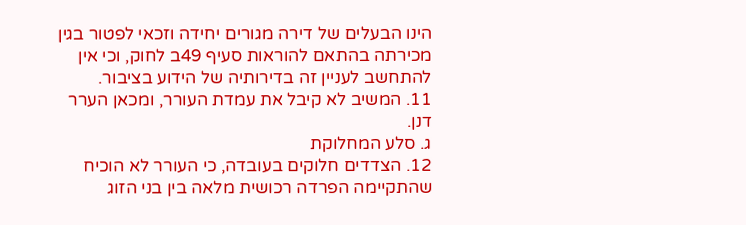הינו הבעלים של דירה מגורים יחידה וזכאי לפטור בגין מכירתה בהתאם להוראות סעיף 49ב לחוק, וכי אין להתחשב לעניין זה בדירותיה של הידוע בציבור.
11. המשיב לא קיבל את עמדת העורר, ומכאן הערר דנן.
ג. סלע המחלוקת
12. הצדדים חלוקים בעובדה, כי העורר לא הוכיח שהתקיימה הפרדה רכושית מלאה בין בני הזוג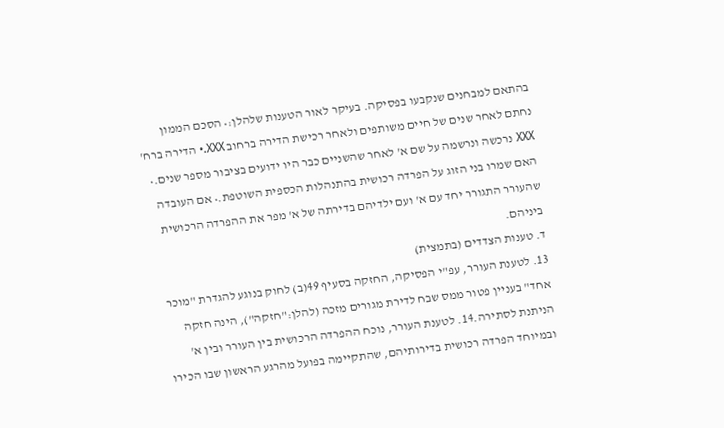בהתאם למבחנים שנקבעו בפסיקה. בעיקר לאור הטענות שלהלן:• הסכם הממון נחתם לאחר שנים של חיים משותפים ולאחר רכישת הדירה ברחוב XXX.• הדירה ברח' XXX נרכשה ונרשמה על שם א' לאחר שהשניים כבר היו ידועים בציבור מספר שנים.• האם שמרו בני הזוג על הפרדה רכושית בהתנהלות הכספית השוטפת.• אם העובדה שהעורר התגורר יחד עם א' ועם ילדיהם בדירתה של א' מפר את ההפרדה הרכושית ביניהם.
ד. טענות הצדדים (בתמצית)
13. לטענת העורר, עפ"י הפסיקה, החזקה בסעיף 49(ב) לחוק בנוגע להגדרת "מוכר אחד" בעניין פטור ממס שבח לדירת מגורים מזכה (להלן:"חזקה"), הינה חזקה הניתנת לסתירה.14. לטענת העורר, נוכח ההפרדה הרכושית בין העורר ובין א' ובמיוחד הפרדה רכושית בדירותיהם, שהתקיימה בפועל מהרגע הראשון שבו הכירו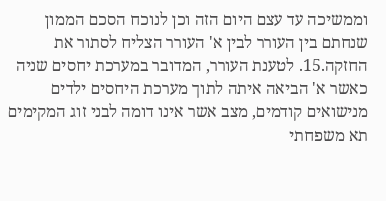וממשיכה עד עצם היום הזה וכן לנוכח הסכם הממון שנחתם בין העורר לבין א' העורר הצליח לסתור את החזקה.15. לטענת העורר, המדובר במערכת יחסים שניה כאשר א' הביאה איתה לתוך מערכת היחסים ילדים מנישואים קודמים, מצב אשר אינו דומה לבני זוג המקימים תא משפחתי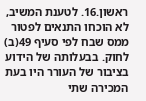ראשון.16. לטענת המשיב, לא הוכחו התנאים לפטור ממס שבח לפי סעיף 49(ב) לחוק. בבעלותה של הידוע בציבור של העורר היו בעת המכירה שתי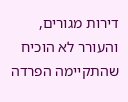דירות מגורים, והעורר לא הוכיח שהתקיימה הפרדה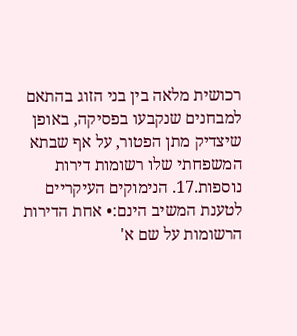רכושית מלאה בין בני הזוג בהתאם למבחנים שנקבעו בפסיקה, באופן שיצדיק מתן הפטור, על אף שבתא המשפחתי שלו רשומות דירות נוספות.17. הנימוקים העיקריים לטענת המשיב הינם:• אחת הדירות הרשומות על שם א'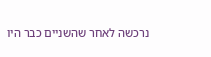נרכשה לאחר שהשניים כבר היו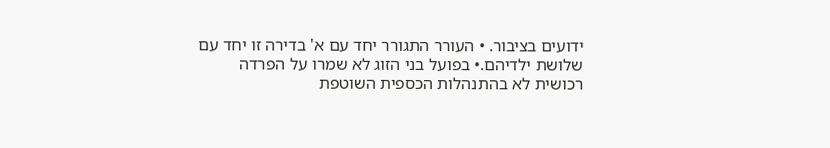ידועים בציבור. • העורר התגורר יחד עם א' בדירה זו יחד עם שלושת ילדיהם.• בפועל בני הזוג לא שמרו על הפרדה רכושית לא בהתנהלות הכספית השוטפת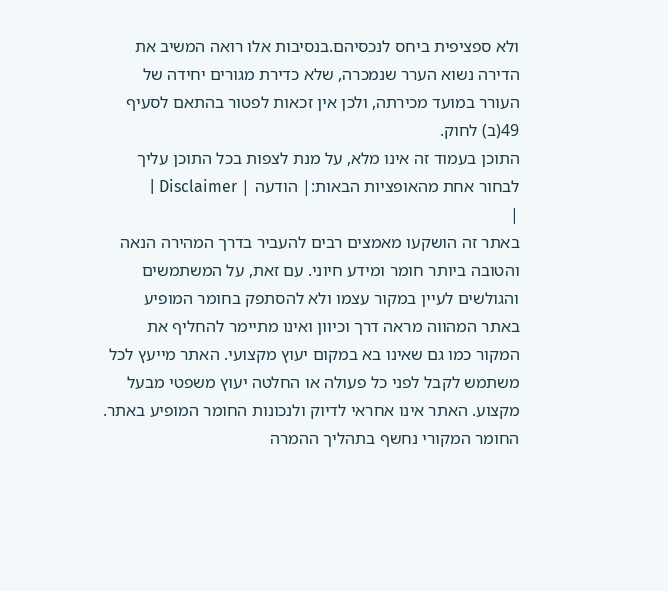ולא ספציפית ביחס לנכסיהם.בנסיבות אלו רואה המשיב את הדירה נשוא הערר שנמכרה, שלא כדירת מגורים יחידה של העורר במועד מכירתה, ולכן אין זכאות לפטור בהתאם לסעיף 49(ב) לחוק.
התוכן בעמוד זה אינו מלא, על מנת לצפות בכל התוכן עליך לבחור אחת מהאופציות הבאות:| הודעה | Disclaimer |
|
באתר זה הושקעו מאמצים רבים להעביר בדרך המהירה הנאה והטובה ביותר חומר ומידע חיוני. עם זאת, על המשתמשים והגולשים לעיין במקור עצמו ולא להסתפק בחומר המופיע באתר המהווה מראה דרך וכיוון ואינו מתיימר להחליף את המקור כמו גם שאינו בא במקום יעוץ מקצועי. האתר מייעץ לכל משתמש לקבל לפני כל פעולה או החלטה יעוץ משפטי מבעל מקצוע. האתר אינו אחראי לדיוק ולנכונות החומר המופיע באתר. החומר המקורי נחשף בתהליך ההמרה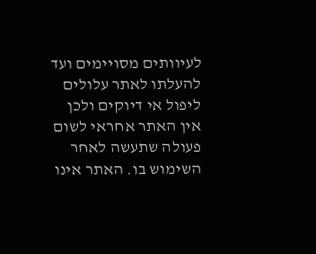לעיוותים מסויימים ועד להעלתו לאתר עלולים ליפול אי דיוקים ולכן אין האתר אחראי לשום פעולה שתעשה לאחר השימוש בו. האתר אינו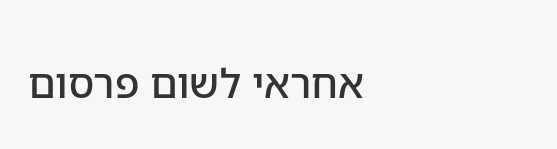אחראי לשום פרסום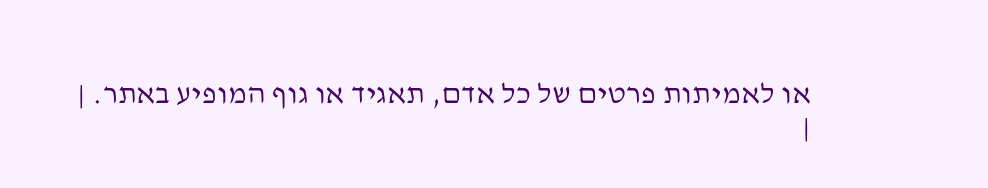או לאמיתות פרטים של כל אדם, תאגיד או גוף המופיע באתר. |
|